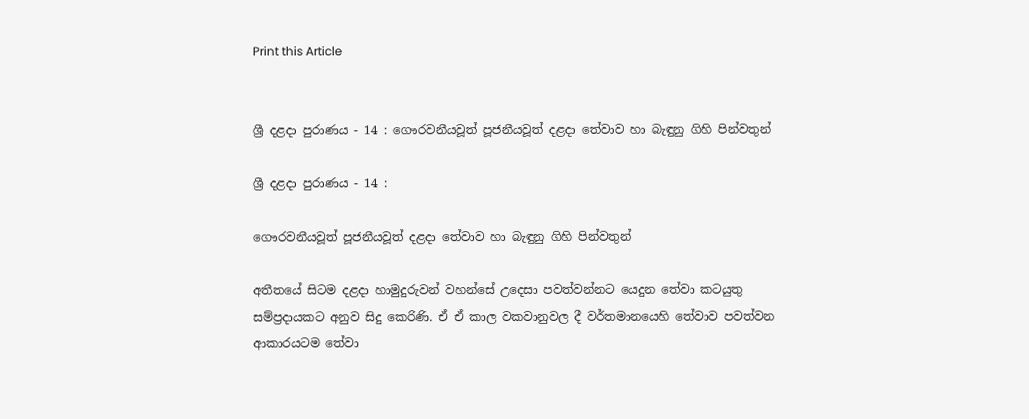Print this Article


ශ්‍රී දළදා පුරාණය - 14 : ගෞරවනීයවූත් පූජනීයවූත් දළදා තේවාව හා බැඳුනු ගිහි පින්වතුන්

ශ්‍රී දළදා පුරාණය - 14 :

ගෞරවනීයවූත් පූජනීයවූත් දළදා තේවාව හා බැඳුනු ගිහි පින්වතුන්

අතීතයේ සිටම දළදා හාමුදුරුවන් වහන්සේ උදෙසා පවත්වන්නට යෙදුන තේවා කටයුතු සම්ප්‍රදායකට අනුව සිදු කෙරිණි. ඒ ඒ කාල වකවානුවල දී වර්තමානයෙහි තේවාව පවත්වන ආකාරයටම තේවා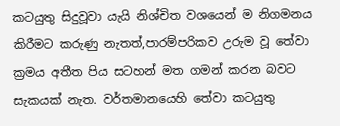කටයුතු සිදුවූවා යැයි නිශ්චිත වශයෙන් ම නිගමනය කිරීමට කරුණු නැතත්,පාරම්පරිකව උරුම වූ තේවා ක්‍රමය අතීත පිය සටහන් මත ගමන් කරන බවට සැකයක් නැත. වර්තමානයෙහි තේවා කටයුතු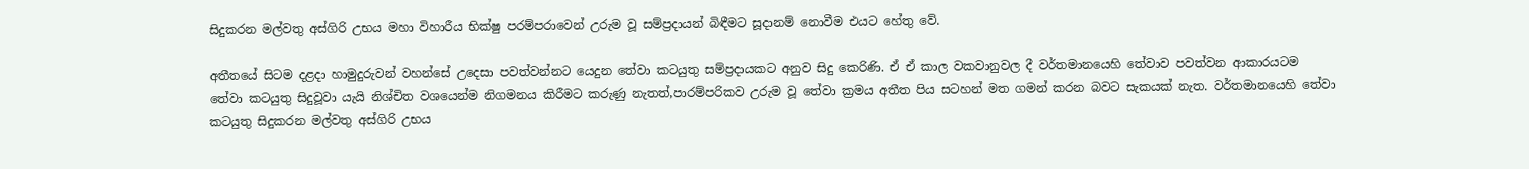සිදුකරන මල්වතු අස්ගිරි උභය මහා විහාරීය භික්ෂු පරම්පරාවෙන් උරුම වූ සම්ප්‍රදායන් බිඳීමට සූදානම් නොවීම එයට හේතු වේ.

අතීතයේ සිටම දළදා හාමුදුරුවන් වහන්සේ උදෙසා පවත්වන්නට යෙදුන තේවා කටයුතු සම්ප්‍රදායකට අනුව සිදු කෙරිණි. ඒ ඒ කාල වකවානුවල දී වර්තමානයෙහි තේවාව පවත්වන ආකාරයටම තේවා කටයුතු සිදුවූවා යැයි නිශ්චිත වශයෙන්ම නිගමනය කිරීමට කරුණු නැතත්,පාරම්පරිකව උරුම වූ තේවා ක්‍රමය අතීත පිය සටහන් මත ගමන් කරන බවට සැකයක් නැත. වර්තමානයෙහි තේවා කටයුතු සිදුකරන මල්වතු අස්ගිරි උභය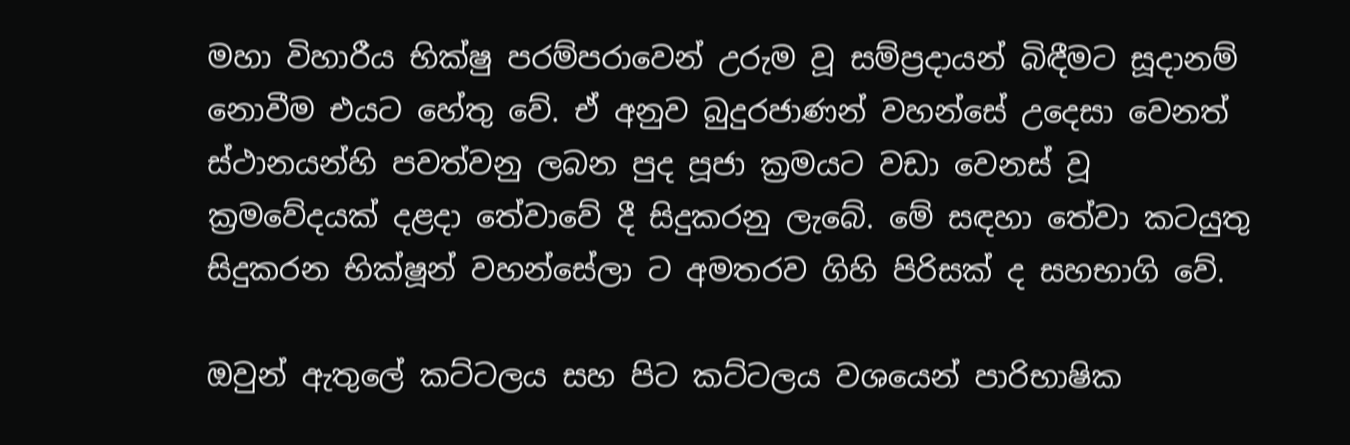මහා විහාරීය භික්ෂු පරම්පරාවෙන් උරුම වූ සම්ප්‍රදායන් බිඳීමට සූදානම් නොවීම එයට හේතු වේ. ඒ අනුව බුදුරජාණන් වහන්සේ උදෙසා වෙනත් ස්ථානයන්හි පවත්වනු ලබන පුද පූජා ක්‍රමයට වඩා වෙනස් වූ ක්‍රමවේදයක් දළදා තේවාවේ දී සිදුකරනු ලැබේ. මේ සඳහා තේවා කටයුතු සිදුකරන භික්ෂූන් වහන්සේලා ට අමතරව ගිහි පිරිසක් ද සහභාගි වේ.

ඔවුන් ඇතුලේ කට්ටලය සහ පිට කට්ටලය වශයෙන් පාරිභාෂික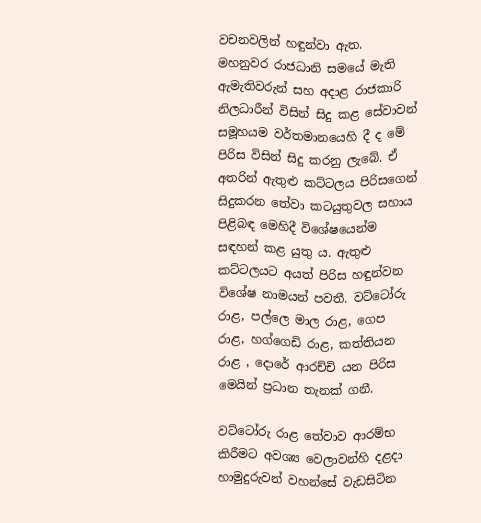වචනවලින් හඳුන්වා ඇත. මහනුවර රාජධානි සමයේ මැති ඇමැතිවරුන් සහ අදාළ රාජකාරි නිලධාරීන් විසින් සිදු කළ සේවාවන් සමූහයම වර්තමානයෙහි දී ද මේ පිරිස විසින් සිදු කරනු ලැබේ. ඒ අතරින් ඇතුළු කට්ටලය පිරිසගෙන් සිදුකරන තේවා කටයුතුවල සහාය පිළිබඳ මෙහිදී විශේෂයෙන්ම සඳහන් කළ යුතු ය. ඇතුළු කට්ටලයට අයත් පිරිස හඳුන්වන විශේෂ නාමයන් පවතී. වට්ටෝරු රාළ, පල්ලෙ මාල රාළ, ගෙප රාළ, හග්ගෙඩි රාළ, කත්තියන රාළ , දොරේ ආරච්චි යන පිරිස මෙයින් ප්‍රධාන තැනක් ගනී.

වට්ටෝරු රාළ තේවාව ආරම්භ කිරීමට අවශ්‍ය වෙලාවන්හි දළදා හාමුදුරුවන් වහන්සේ වැඩසිටින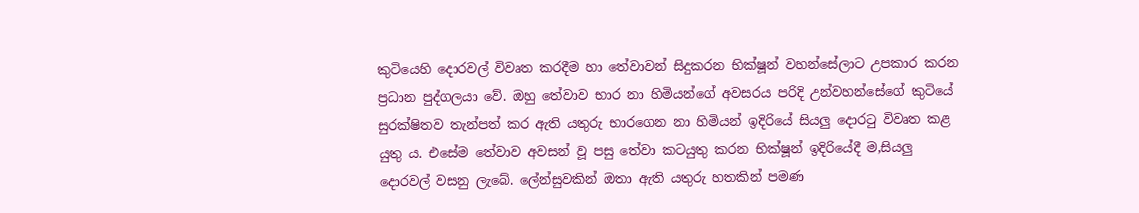කුටියෙහි දොරවල් විවෘත කරදීම හා තේවාවන් සිදුකරන භික්ෂූන් වහන්සේලාට උපකාර කරන ප්‍රධාන පුද්ගලයා වේ. ඔහු තේවාව භාර නා හිමියන්ගේ අවසරය පරිදි උන්වහන්සේගේ කුටියේ සුරක්ෂිතව තැන්පත් කර ඇති යතුරු භාරගෙන නා හිමියන් ඉදිරියේ සියලු දොරටු විවෘත කළ යුතු ය. එසේම තේවාව අවසන් වූ පසු තේවා කටයුතු කරන භික්ෂූන් ඉදිරියේදී ම,සියලු දොරවල් වසනු ලැබේ. ලේන්සුවකින් ඔතා ඇති යතුරු හතකින් පමණ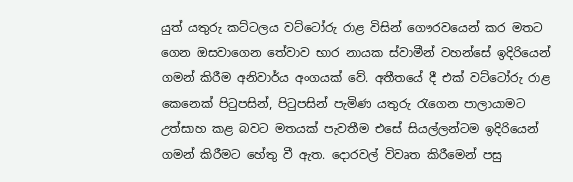යුත් යතුරු කට්ටලය වට්ටෝරු රාළ විසින් ගෞරවයෙන් කර මතට ගෙන ඔසවාගෙන තේවාව භාර නායක ස්වාමීන් වහන්සේ ඉදිරියෙන් ගමන් කිරීම අනිවාර්ය අංගයක් වේ. අතීතයේ දී එක් වට්ටෝරු රාළ කෙනෙක් පිටුපසින්, පිටුපසින් පැමිණ යතුරු රැගෙන පාලායාමට උත්සාහ කළ බවට මතයක් පැවතීම එසේ සියල්ලන්ටම ඉදිරියෙන් ගමන් කිරීමට හේතු වී ඇත. දොරවල් විවෘත කිරීමෙන් පසු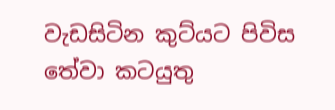වැඩසිටින කුට්යට පිවිස තේවා කටයුතු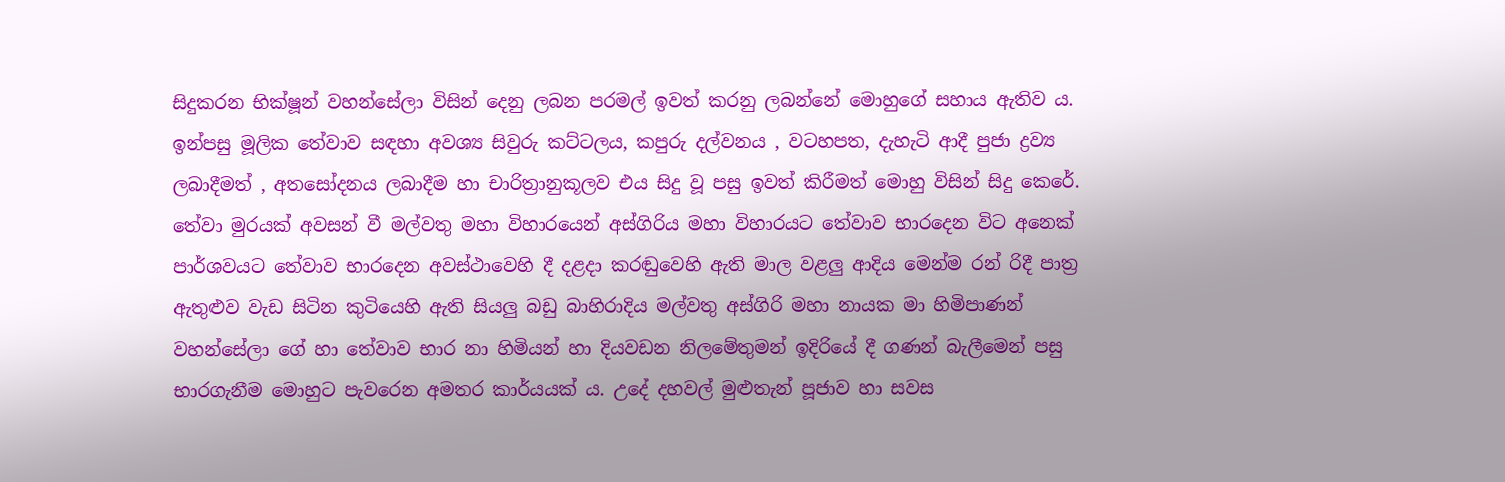සිදුකරන භික්ෂූන් වහන්සේලා විසින් දෙනු ලබන පරමල් ඉවත් කරනු ලබන්නේ මොහුගේ සහාය ඇතිව ය. ඉන්පසු මූලික තේවාව සඳහා අවශ්‍ය සිවුරු කට්ටලය, කපුරු දල්වනය , වටහපත, දැහැටි ආදී පුජා ද්‍රව්‍ය ලබාදීමත් , අතසෝදනය ලබාදීම හා චාරිත්‍රානුකූලව එය සිදු වූ පසු ඉවත් කිරීමත් මොහු විසින් සිදු කෙරේ. තේවා මුරයක් අවසන් වී මල්වතු මහා විහාරයෙන් අස්ගිරිය මහා විහාරයට තේවාව භාරදෙන විට අනෙක් පාර්ශවයට තේවාව භාරදෙන අවස්ථාවෙහි දී දළදා කරඬුවෙහි ඇති මාල වළලු ආදිය මෙන්ම රන් රිදී පාත්‍ර ඇතුළුව වැඩ සිටින කුටියෙහි ඇති සියලු බඩු බාහිරාදිය මල්වතු අස්ගිරි මහා නායක මා හිමිපාණන් වහන්සේලා ගේ හා තේවාව භාර නා හිමියන් හා දියවඩන නිලමේතුමන් ඉදිරියේ දී ගණන් බැලීමෙන් පසු භාරගැනීම මොහුට පැවරෙන අමතර කාර්යයක් ය. උදේ දහවල් මුළුතැන් පූජාව හා සවස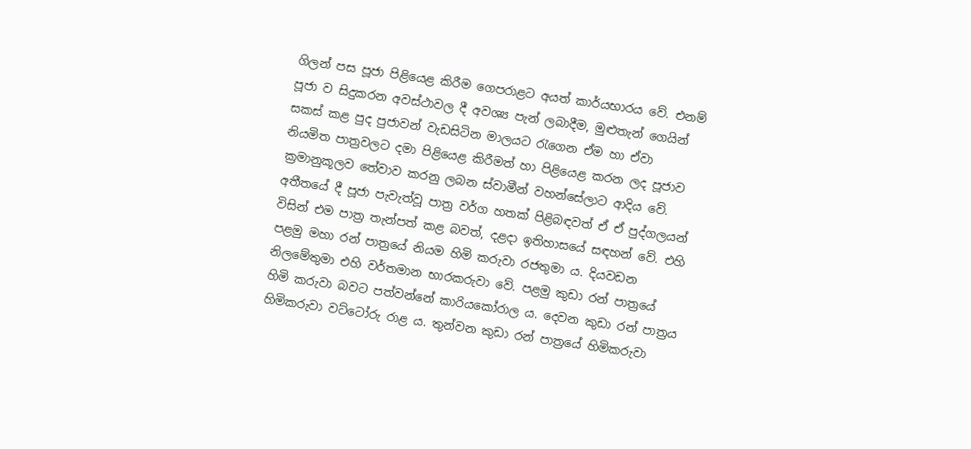ගිලන් පස පූජා පිළියෙළ කිරීම ගෙපරාළට අයත් කාර්යභාරය වේ. එනම් පූජා ව සිදුකරන අවස්ථාවල දී අවශ්‍ය පැන් ලබාදීම, මුළුතැන් ගෙයින් සකස් කළ පුද පුජාවන් වැඩසිටින මාලයට රැගෙන ඒම හා ඒවා නියමිත පාත්‍රවලට දමා පිළියෙළ කිරීමත් හා පිළියෙළ කරන ලද පූජාව ක්‍රමානුකූලව තේවාව කරනු ලබන ස්වාමීන් වහන්සේලාට ආදිය වේ. අතීතයේ දී පූජා පැවැත්වූ පාත්‍ර වර්ග හතක් පිළිබඳවත් ඒ ඒ පුද්ගලයන් විසින් එම පාත්‍ර තැන්පත් කළ බවත්, දළදා ඉතිහාසයේ සඳහන් වේ. එහි පළමු මහා රන් පාත්‍රයේ නියම හිමි කරුවා රජතුමා ය. දියවඩන නිලමේතුමා එහි වර්තමාන භාරකරුවා වේ. පළමු කුඩා රන් පාත්‍රයේ හිමි කරුවා බවට පත්වන්නේ කාරියකෝරාල ය. දෙවන කුඩා රන් පාත්‍රය හිමිකරුවා වට්ටෝරු රාළ ය. තුන්වන කුඩා රන් පාත්‍රයේ හිමිකරුවා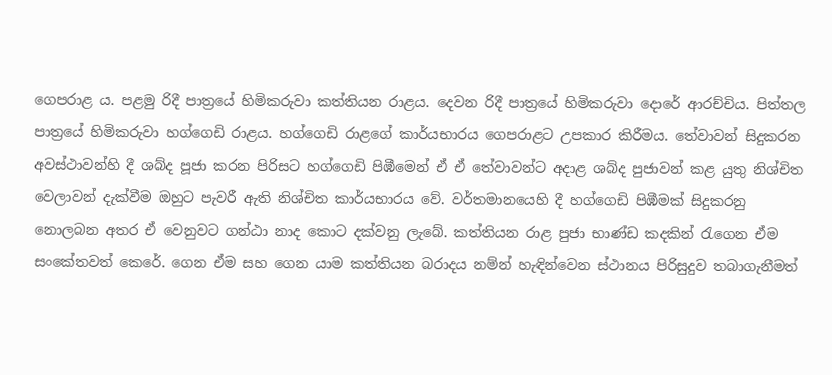ගෙපරාළ ය. පළමු රිදී පාත්‍රයේ හිමිකරුවා කත්තියන රාළය. දෙවන රිදී පාත්‍රයේ හිමිකරුවා දොරේ ආරච්චිය. පිත්තල පාත්‍රයේ හිමිකරුවා හග්ගෙඩි රාළය. හග්ගෙඩි රාළගේ කාර්යභාරය ගෙපරාළට උපකාර කිරීමය. තේවාවන් සිදුකරන අවස්ථාවන්හි දී ශබ්ද පූජා කරන පිරිසට හග්ගෙඩි පිඹීමෙන් ඒ ඒ තේවාවන්ට අදාළ ශබ්ද පුජාවන් කළ යුතු නිශ්චිත වෙලාවන් දැක්වීම ඔහුට පැවරී ඇති නිශ්චිත කාර්යභාරය වේ. වර්තමානයෙහි දී හග්ගෙඩි පිඹීමක් සිදුකරනු නොලබන අතර ඒ වෙනුවට ගන්ඨා නාද කොට දක්වනු ලැබේ. කත්තියන රාළ පුජා භාණ්ඩ කදකින් රැගෙන ඒම සංකේතවත් කෙරේ. ගෙන ඒම සහ ගෙන යාම කත්තියන බරාදය නම්න් හැඳින්වෙන ස්ථානය පිරිසුදුව තබාගැනීමත්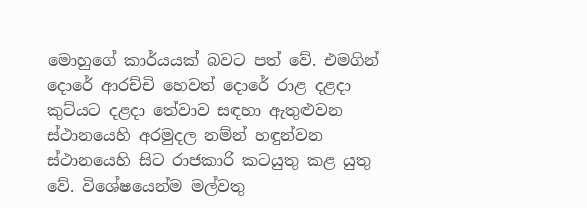මොහුගේ කාර්යයක් බවට පත් වේ. එමගින් දොරේ ආරච්චි හෙවත් දොරේ රාළ දළදා කුට්යට දළදා තේවාව සඳහා ඇතුළුවන ස්ථානයෙහි අරමුදල නම්න් හඳුන්වන ස්ථානයෙහි සිට රාජකාරි කටයුතු කළ යුතු වේ. විශේෂයෙන්ම මල්වතු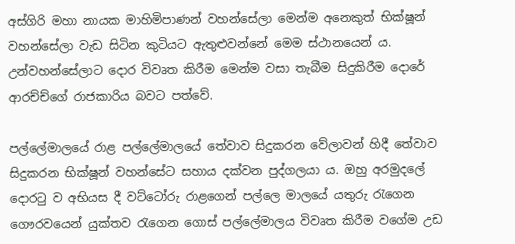අස්ගිරි මහා නායක මාහිමිපාණන් වහන්සේලා මෙන්ම අනෙකුත් භික්ෂූන් වහන්සේලා වැඩ සිටින කුටියට ඇතුළුවන්නේ මෙම ස්ථානයෙන් ය. උන්වහන්සේලාට දොර විවෘත කිරීම මෙන්ම වසා තැබීම සිදුකිරීම දොරේ ආරච්ච්ගේ රාජකාරිය බවට පත්වේ.

පල්ලේමාලයේ රාළ පල්ලේමාලයේ තේවාව සිදුකරන වේලාවන් හිදී තේවාව සිදුකරන භික්ෂූන් වහන්සේට සහාය දක්වන පුද්ගලයා ය. ඔහු අරමුදලේ දොරටු ව අභියස දී වට්ටෝරු රාළගෙන් පල්ලෙ මාලයේ යතුරු රැගෙන ගෞරවයෙන් යුක්තව රැගෙන ගොස් පල්ලේමාලය විවෘත කිරීම වගේම උඩ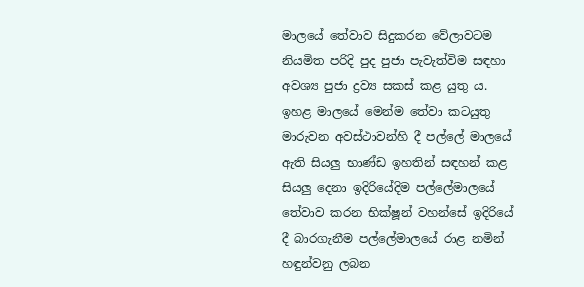මාලයේ තේවාව සිදුකරන වේලාවටම නියමිත පරිදි පුද පුජා පැවැත්විම සඳහා අවශ්‍ය පුජා ද්‍රව්‍ය සකස් කළ යුතු ය. ඉහළ මාලයේ මෙන්ම තේවා කටයුතු මාරුවන අවස්ථාවන්හි දී පල්ලේ මාලයේ ඇති සියලු භාණ්ඩ ඉහතින් සඳහන් කළ සියලු දෙනා ඉදිරියේදිම පල්ලේමාලයේ තේවාව කරන භික්ෂූන් වහන්සේ ඉදිරියේ දී බාරගැනීම පල්ලේමාලයේ රාළ නමින් හඳුන්වනු ලබන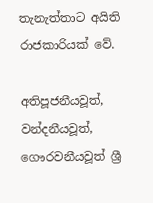තැනැත්තාට අයිති රාජකාරියක් වේ.

අතිපූජනීයවූත්, වන්දනීයවූත්, ගෞරවනීයවූත් ශ්‍රී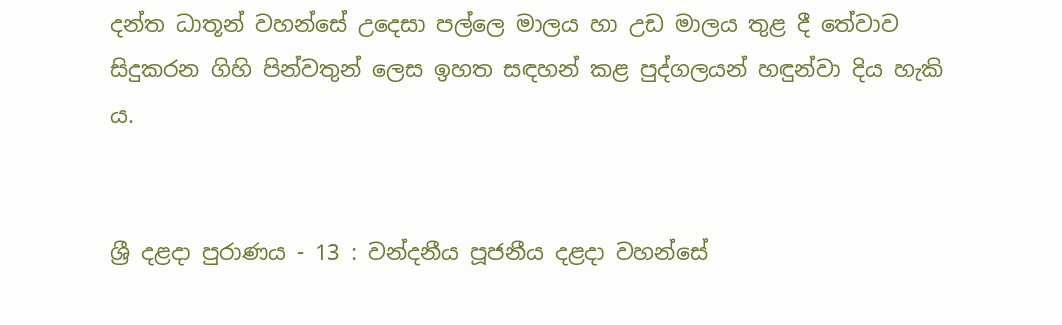දන්ත ධාතූන් වහන්සේ උදෙසා පල්ලෙ මාලය හා උඩ මාලය තුළ දී තේවාව සිදුකරන ගිහි පින්වතුන් ලෙස ඉහත සඳහන් කළ පුද්ගලයන් හඳුන්වා දිය හැකි ය.


ශ්‍රී දළදා පුරාණය - 13 : වන්දනීය පූජනීය දළදා වහන්සේ